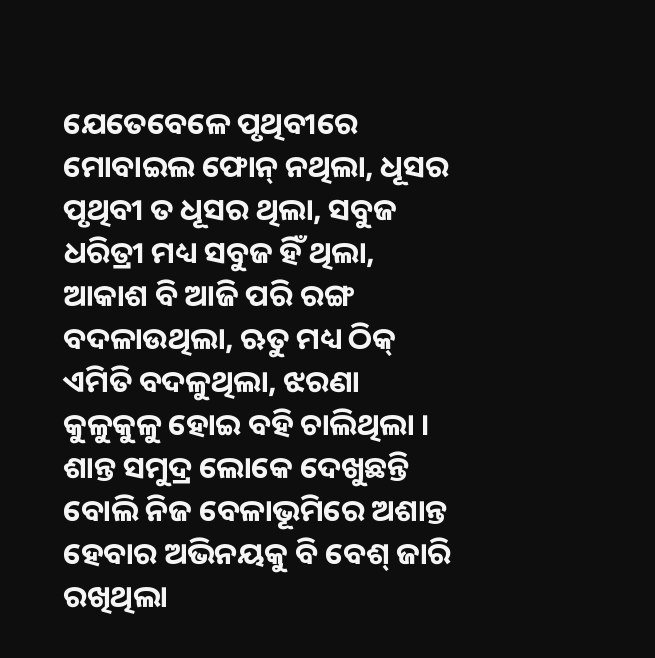ଯେତେବେଳେ ପୃଥିବୀରେ ମୋବାଇଲ ଫୋନ୍ ନଥିଲା, ଧୂସର ପୃଥିବୀ ତ ଧୂସର ଥିଲା, ସବୁଜ ଧରିତ୍ରୀ ମଧ୍ୟ ସବୁଜ ହିଁ ଥିଲା, ଆକାଶ ବି ଆଜି ପରି ରଙ୍ଗ ବଦଳାଉଥିଲା, ଋତୁ ମଧ୍ୟ ଠିକ୍ ଏମିତି ବଦଳୁଥିଲା, ଝରଣା କୁଳୁକୁଳୁ ହୋଇ ବହି ଚାଲିଥିଲା । ଶାନ୍ତ ସମୁଦ୍ର ଲୋକେ ଦେଖୁଛନ୍ତି ବୋଲି ନିଜ ବେଳାଭୂମିରେ ଅଶାନ୍ତ ହେବାର ଅଭିନୟକୁ ବି ବେଶ୍ ଜାରି ରଖିଥିଲା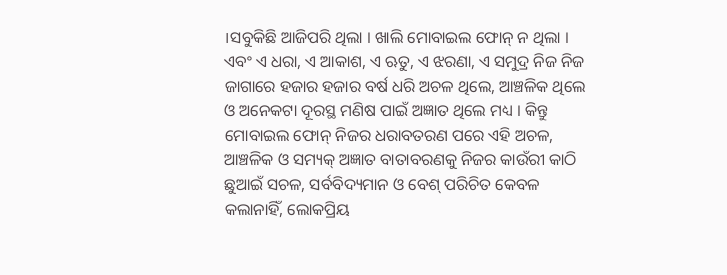।ସବୁକିଛି ଆଜିପରି ଥିଲା । ଖାଲି ମୋବାଇଲ ଫୋନ୍ ନ ଥିଲା । ଏବଂ ଏ ଧରା, ଏ ଆକାଶ, ଏ ଋତୁ, ଏ ଝରଣା, ଏ ସମୁଦ୍ର ନିଜ ନିଜ ଜାଗାରେ ହଜାର ହଜାର ବର୍ଷ ଧରି ଅଚଳ ଥିଲେ, ଆଞ୍ଚଳିକ ଥିଲେ ଓ ଅନେକଟା ଦୂରସ୍ଥ ମଣିଷ ପାଇଁ ଅଜ୍ଞାତ ଥିଲେ ମଧ୍ୟ । କିନ୍ତୁ ମୋବାଇଲ ଫୋନ୍ ନିଜର ଧରାବତରଣ ପରେ ଏହି ଅଚଳ, ଆଞ୍ଚଳିକ ଓ ସମ୍ୟକ୍ ଅଜ୍ଞାତ ବାତାବରଣକୁ ନିଜର କାଉଁରୀ କାଠି ଛୁଆଇଁ ସଚଳ, ସର୍ବବିଦ୍ୟମାନ ଓ ବେଶ୍ ପରିଚିତ କେବଳ କଲାନାହିଁ, ଲୋକପ୍ରିୟ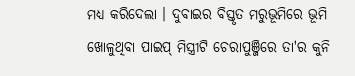ମଧ୍ୟ କରିଦେଲା । ଦୁବାଇର ବିସ୍ତୃତ ମରୁଭୂମିରେ ଭୂମି ଖୋଳୁଥିବା ପାଇପ୍ ମିସ୍ତ୍ରୀଟି ଚେରାପୁଞ୍ଜିରେ ତା'ର କୁନି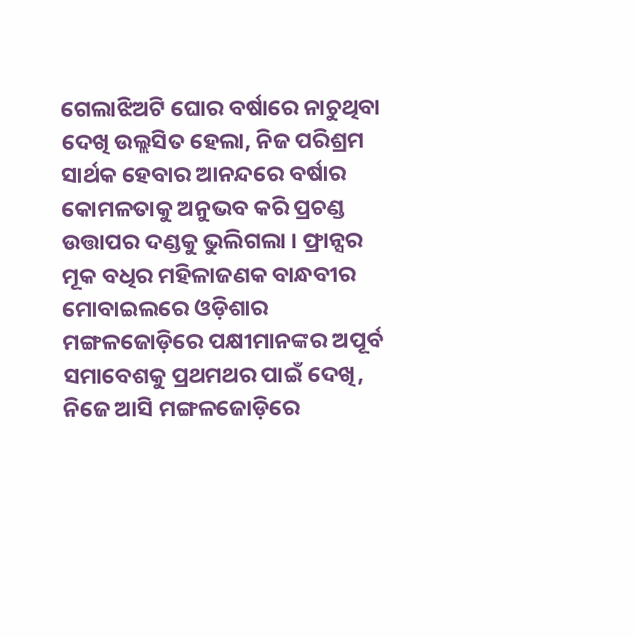ଗେଲାଝିଅଟି ଘୋର ବର୍ଷାରେ ନାଚୁଥିବା ଦେଖି ଉଲ୍ଲସିତ ହେଲା, ନିଜ ପରିଶ୍ରମ ସାର୍ଥକ ହେବାର ଆନନ୍ଦରେ ବର୍ଷାର କୋମଳତାକୁ ଅନୁଭବ କରି ପ୍ରଚଣ୍ଡ ଉତ୍ତାପର ଦଣ୍ଡକୁ ଭୁଲିଗଲା । ଫ୍ରାନ୍ସର ମୂକ ବଧିର ମହିଳାଜଣକ ବାନ୍ଧବୀର ମୋବାଇଲରେ ଓଡ଼ିଶାର ମଙ୍ଗଳଜୋଡ଼ିରେ ପକ୍ଷୀମାନଙ୍କର ଅପୂର୍ବ ସମାବେଶକୁ ପ୍ରଥମଥର ପାଇଁ ଦେଖି, ନିଜେ ଆସି ମଙ୍ଗଳଜୋଡ଼ିରେ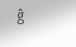ĝ